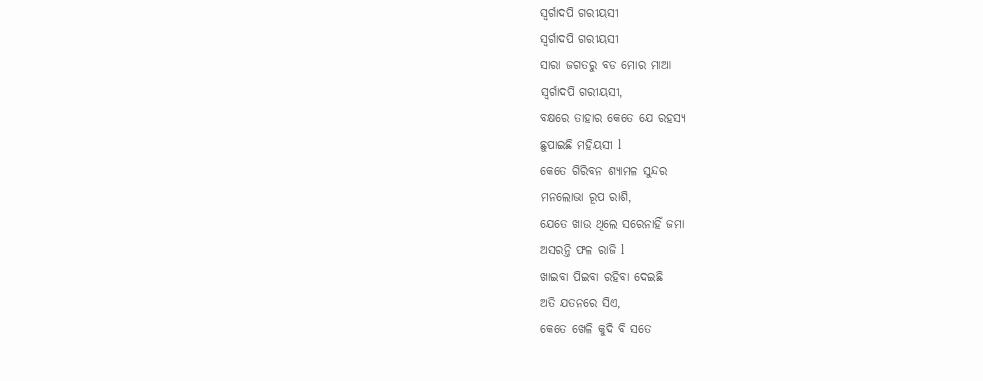ସ୍ୱର୍ଗାଦପି ଗରୀୟସୀ
ସ୍ୱର୍ଗାଦପି ଗରୀୟସୀ
ସାରା ଜଗତରୁ ବଡ ମୋର ମାଆ
ସ୍ୱର୍ଗାଦପି ଗରୀୟସୀ,
ବକ୍ଷରେ ତାହାର କେତେ ଯେ ରହସ୍ୟ
ଛୁପାଇଛି ମହିୟସୀ l
କେତେ ଗିରିବନ ଶ୍ୟାମଳ ସୁନ୍ଦର
ମନଲୋଭା ରୂପ ରାଶି,
ଯେତେ ଖାଉ ଥିଲେ ସରେନାହିଁ ଜମା
ଅସରନ୍ତି ଫଳ ରାଜି l
ଖାଇବା ପିଇବା ରହିବା ଦେଇଛି
ଅତି ଯତନରେ ସିଏ,
କେତେ ଖେଳି କୁଦି ବି ସତେ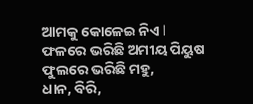ଆମକୁ କୋଳେଇ ନିଏ l
ଫଳରେ ଭରିଛି ଅମୀୟ ପିୟୁଷ
ଫୁଲରେ ଭରିଛି ମହୁ,
ଧାନ, ବିରି,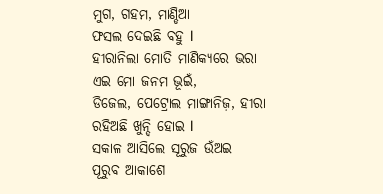ମୁଗ, ଗହମ, ମାଣ୍ଡିଆ
ଫସଲ ଦେଇଛି ବହୁ l
ହୀରାନିଲା ମୋତି ମାଣିକ୍ୟରେ ଭରା
ଏଇ ମୋ ଜନମ ଭୂଇଁ,
ଡିଜେଲ, ପେଟ୍ରୋଲ ମାଙ୍ଗାନିଜ଼, ହୀରା
ରହିଅଛି ଖୁନ୍ଦି ହୋଇ l
ସକାଳ ଆସିଲେ ସୂରୁଜ ଉଁଅଇ
ପୂରୁବ ଆକାଶେ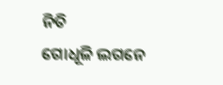ନିତି
ଗୋଧୂଳି ଲଗନେ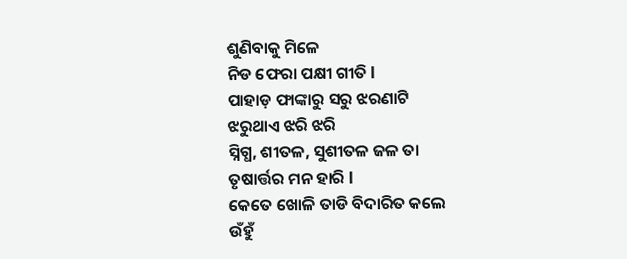ଶୁଣିବାକୁ ମିଳେ
ନିଡ ଫେରା ପକ୍ଷୀ ଗୀତି l
ପାହାଡ଼ ଫାଙ୍କାରୁ ସରୁ ଝରଣାଟି
ଝରୁଥାଏ ଝରି ଝରି
ସ୍ନିଗ୍ଧ, ଶୀତଳ, ସୁଶୀତଳ ଜଳ ତା
ତୃଷାର୍ତ୍ତର ମନ ହାରି l
କେତେ ଖୋଳି ତାଡି ବିଦାରିତ କଲେ
ଉଁହୁଁ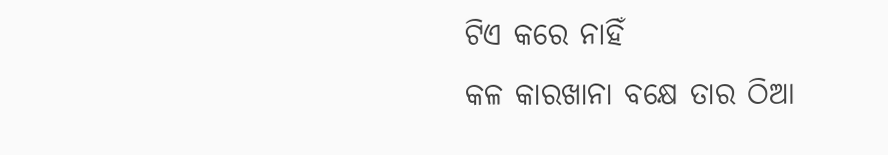ଟିଏ କରେ ନାହିଁ
କଳ କାରଖାନା ବକ୍ଷେ ତାର ଠିଆ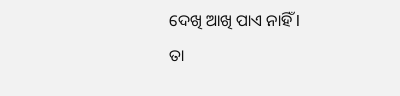ଦେଖି ଆଖି ପାଏ ନାହିଁ l
ତା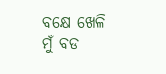ବକ୍ଷେ ଖେଳି ମୁଁ ବଡ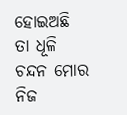ହୋଇଅଛି
ତା ଧୂଳି ଚନ୍ଦନ ମୋର
ନିଜ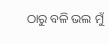ଠାରୁ ବଳି ଭଲ ମୁଁ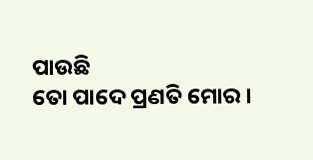ପାଉଛି
ତୋ ପାଦେ ପ୍ରଣତି ମୋର ।